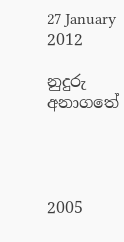27 January 2012

නුදුරු අනාගතේ




2005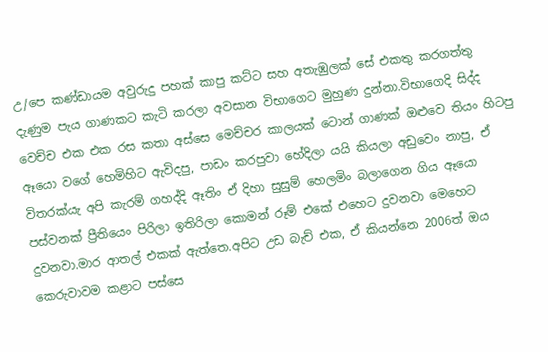උ/පෙ කණ්ඩායම අවුරුදු පහක් කාපු කට්ට සහ අතැඹුලක් සේ එකතු කරගත්තු දැණුම පැය ගාණකට කැටි කරලා අවසාන විභාගෙට මුහුණ දුන්නා.විභාගෙදි සිද්ද වෙච්ච එක එක රස කතා අස්සෙ මෙච්චර කාලයක් ටොන් ගාණක් ඔළුවෙ තියං හිටපු ඈයො වගේ හෙමිහිට ඇවිදපු, පාඩං කරපුවා හේදිලා යයි කියලා අඩුවෙං නාපු, ඒ විතරක්යැ අපි කැරම් ගහද්දි ඈතිං ඒ දිහා සුසුම් හෙලමිං බලාගෙන ගිය ඈයො පස්වනක් ප්‍රීතියෙං පිරිලා ඉතිරිලා කොමන් රූම් එකේ එහෙට දුවනවා මෙහෙට දුවනවා.මාර ආතල් එකක් ඇත්තෙ.අපිට උඩ බැච් එක, ඒ කියන්නෙ 2006ත් ඔය කෙරුවාවම කළාට පස්සෙ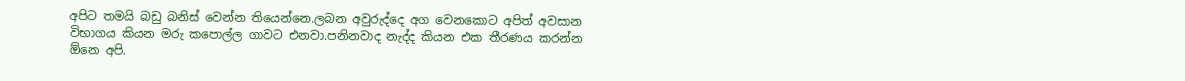අපිට තමයි බඩු බනිස් වෙන්න තියෙන්නෙ.ලබන අවුරුද්දෙ අග වෙනකොට අපිත් අවසාන විභාගය කියන මරු කපොල්ල ගාවට එනවා.පනිනවාද නැද්ද කියන එක තීරණය කරන්න ඕනෙ අපි.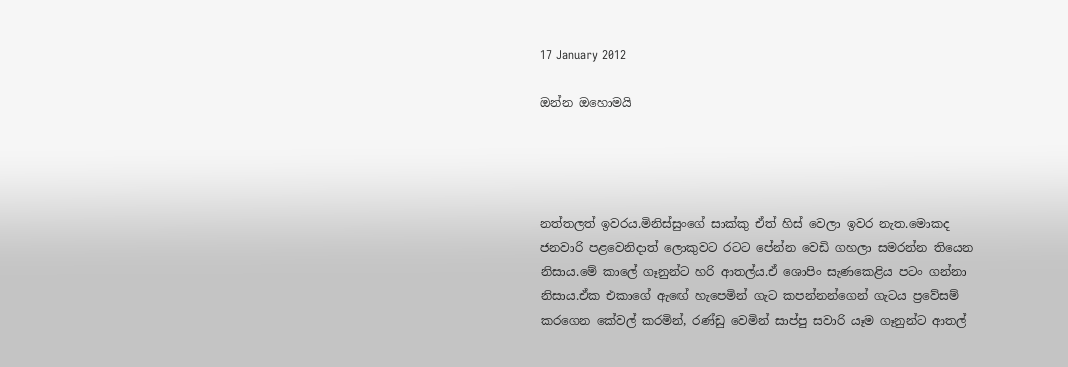17 January 2012

ඔන්න ඔහොමයි




නත්තලත් ඉවරය.මිනිස්සුංගේ සාක්කු ඒත් හිස් වෙලා ඉවර නැත.මොකද ජනවාරි පළවෙනිදාත් ලොකුවට රටට පේන්න වෙඩි ගහලා සමරන්න තියෙන නිසාය.මේ කාලේ ගෑනුන්ට හරි ආතල්ය.ඒ ශොපිං සැණකෙළිය පටං ගන්නා නිසාය.ඒක එකාගේ ඇඟේ හැපෙමින් ගැට කපන්නන්ගෙන් ගැටය ප්‍රවේසම් කරගෙන කේවල් කරමින්, රණ්ඩු වෙමින් සාප්පු සවාරි යෑම ගෑනුන්ට ආතල්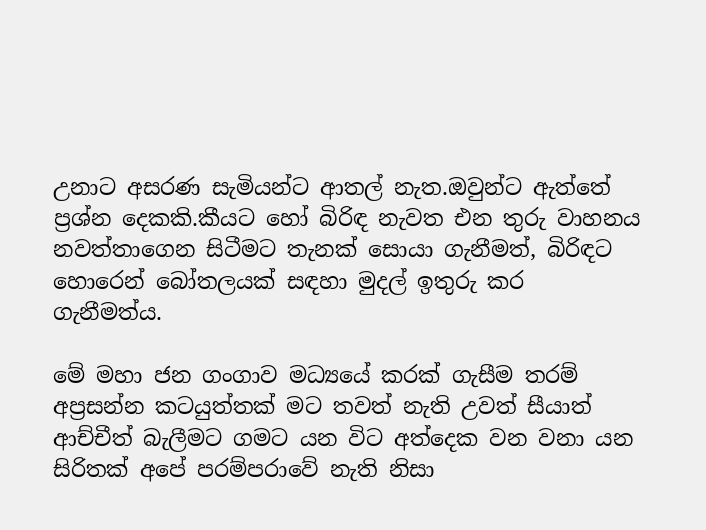උනාට අසරණ සැමියන්ට ආතල් නැත.ඔවුන්ට ඇත්තේ ප්‍රශ්න දෙකකි.කීයට හෝ බිරිඳ නැවත එන තුරු වාහනය නවත්තාගෙන සිටීමට තැනක් සොයා ගැනීමත්, බිරිඳට හොරෙන් බෝතලයක් සඳහා මුදල් ඉතුරු කර ගැනීමත්ය.

මේ මහා ජන ගංගාව මධ්‍යයේ කරක් ගැසීම තරම් අප්‍රසන්න කටයුත්තක් මට තවත් නැති උවත් සීයාත් ආච්චීත් බැලීමට ගමට යන විට අත්දෙක වන වනා යන සිරිතක් අපේ පරම්පරාවේ නැති නිසා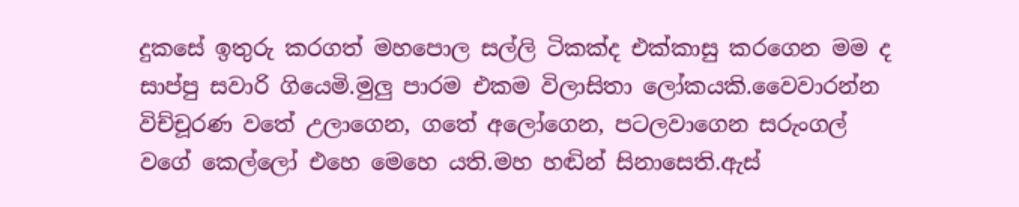දුකසේ ඉතුරු කරගත් මහපොල සල්ලි ටිකක්ද එක්කාසු කරගෙන මම ද සාප්පු සවාරි ගියෙමි.මුලු පාරම එකම විලාසිතා ලෝකයකි.වෛවාරන්න විච්චූරණ වතේ උලාගෙන, ගතේ අලෝගෙන, පටලවාගෙන සරුංගල් වගේ කෙල්ලෝ එහෙ මෙහෙ යති.මහ හඬින් සිනාසෙති.ඇස්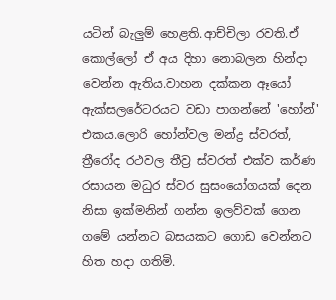යටින් බැලුම් හෙළති.ආච්චිලා රවති.ඒ කොල්ලෝ ඒ අය දිහා නොබලන හින්දා වෙන්න ඇතිය.වාහන දක්කන ඈයෝ ඇක්සලරේටරයට වඩා පාගන්නේ 'හෝන්' එකය.ලොරි හෝන්වල මන්ද්‍ර ස්වරත්, ත්‍රීරෝද රථවල තීව්‍ර ස්වරත් එක්ව කර්ණ රසායන මධුර ස්වර සුසංයෝගයක් දෙන නිසා ඉක්මනින් ගන්න ඉලව්වක් ගෙන ගමේ යන්නට බසයකට ගොඩ වෙන්නට හිත හදා ගතිමි.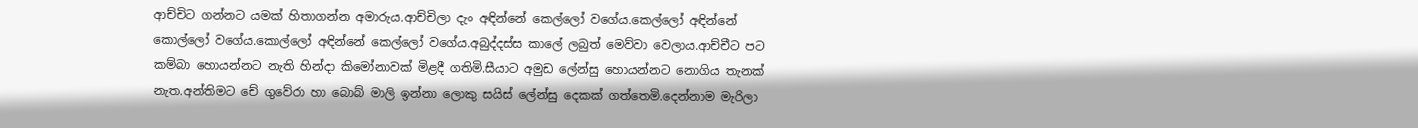ආච්චිට ගන්නට යමක් හිතාගන්න අමාරුය.ආච්චිලා දැං අඳින්නේ කෙල්ලෝ වගේය.කෙල්ලෝ අඳින්නේ කොල්ලෝ වගේය.කොල්ලෝ අඳින්නේ කෙල්ලෝ වගේය.අබුද්දස්ස කාලේ ලබුත් මෙව්වා වෙලාය.ආච්චීට පට කම්බා හොයන්නට නැති හින්දා කිමෝනාවක් මිළදී ගතිමි.සීයාට අමුඩ ලේන්සු හොයන්නට නොගිය තැනක් නැත.අන්තිමට චේ ගුවේරා හා බොබ් මාලි ඉන්නා ලොකු සයිස් ලේන්සු දෙකක් ගත්තෙමි.දෙන්නාම මැරිලා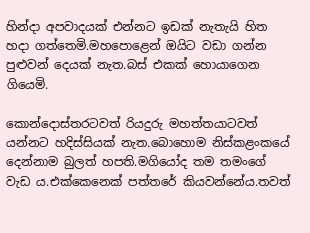හින්දා අපවාදයක් එන්නට ඉඩක් නැතැයි හිත හදා ගත්තෙමි.මහපොළෙන් ඔයිට වඩා ගන්න පුළුවන් දෙයක් නැත.බස් එකක් හොයාගෙන ගියෙමි.

කොන්දොස්තරටවත් රියදුරු මහත්තයාටවත් යන්නට හදිස්සියක් නැත.බොහොම නිස්කළංකයේ දෙන්නාම බුලත් හපති.මගියෝද තම තමංගේ වැඩ ය.එක්කෙනෙක් පත්තරේ කියවන්නේය.තවත්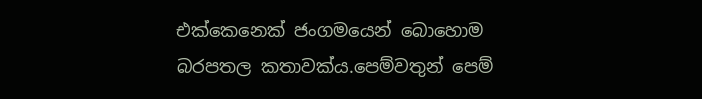එක්කෙනෙක් ජංගමයෙන් බොහොම බරපතල කතාවක්ය.පෙම්වතුන් පෙම්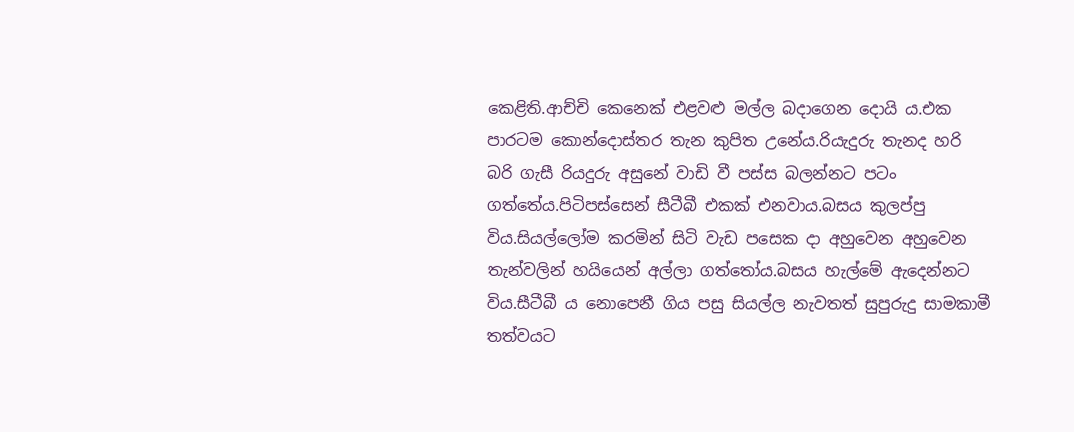කෙළිති.ආච්චි කෙනෙක් එළවළු මල්ල බදාගෙන දොයි ය.එක පාරටම කොන්දොස්තර තැන කුපිත උනේය.රි‍යැදුරු තැනද හරි බරි ගැසී රි‍යදුරු අසුනේ වාඩි වී පස්ස බලන්නට පටං ගත්තේය.පිටිපස්සෙන් සීටීබී එකක් එනවාය.බසය කුලප්පු විය.සියල්ලෝම කරමින් සිටි වැඩ පසෙක දා අහුවෙන අහුවෙන තැන්වලින් හයියෙන් අල්ලා ගත්තෝය.බසය හැල්මේ ඇදෙන්නට විය.සීටීබී ය නොපෙනී ගිය පසු සියල්ල නැවතත් සුපුරුදු සාමකාමී තත්වයට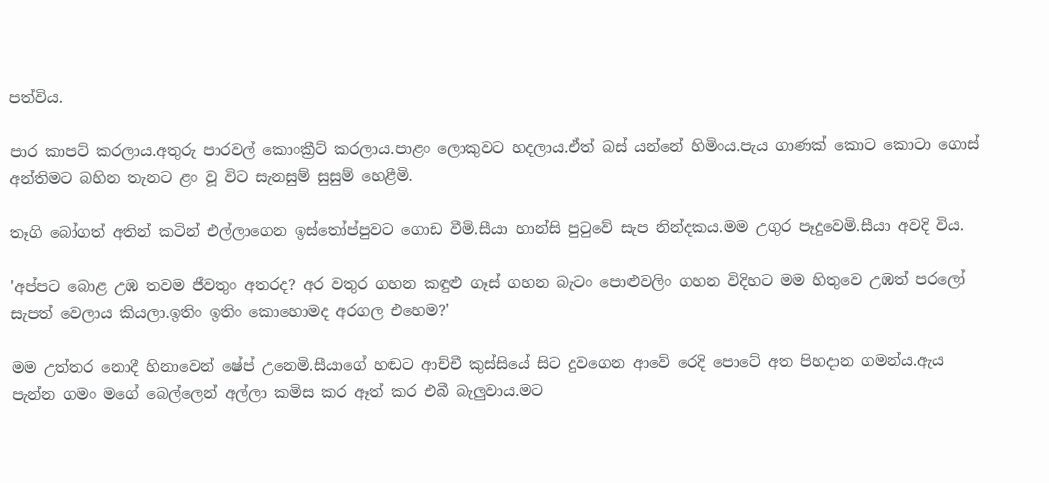පත්විය.

පාර කාපට් කරලාය.අතුරු පාරවල් කොංක්‍රීට් කරලාය.පාළං ලොකුවට හදලාය.ඒත් බස් යන්නේ හිමිංය.පැය ගාණක් කොට කොටා ගොස් අන්තිමට බහින තැනට ළං වූ විට සැනසුම් සුසුම් හෙළීමි.

තෑගි බෝගත් අතින් කටින් එල්ලාගෙන ඉස්තෝප්පුවට ගොඩ වීමි.සීයා හාන්සි පුටුවේ සැප නින්දකය.මම උගුර පෑදුවෙමි.සීයා අවදි විය.

'අප්පට බොළ උඹ තවම ජීවතුං අතරද? අර වතුර ගහන කඳුළු ගෑස් ගහන බැටං පොළුවලිං ගහන විදිහට මම හිතුවෙ උඹත් පරලෝ සැපත් වෙලාය කියලා.ඉතිං ඉතිං කොහොමද අරගල එහෙම?'

මම උත්තර නොදී හිනාවෙන් ෂේප් උනෙමි.සීයාගේ හඬට ආච්චී කුස්සියේ සිට දුවගෙන ආවේ රෙදි පොටේ අත පිහදාන ගමන්ය.ඇය පැන්න ගමං මගේ බෙල්ලෙන් අල්ලා කමිස කර ඈත් කර එබී බැලුවාය.මට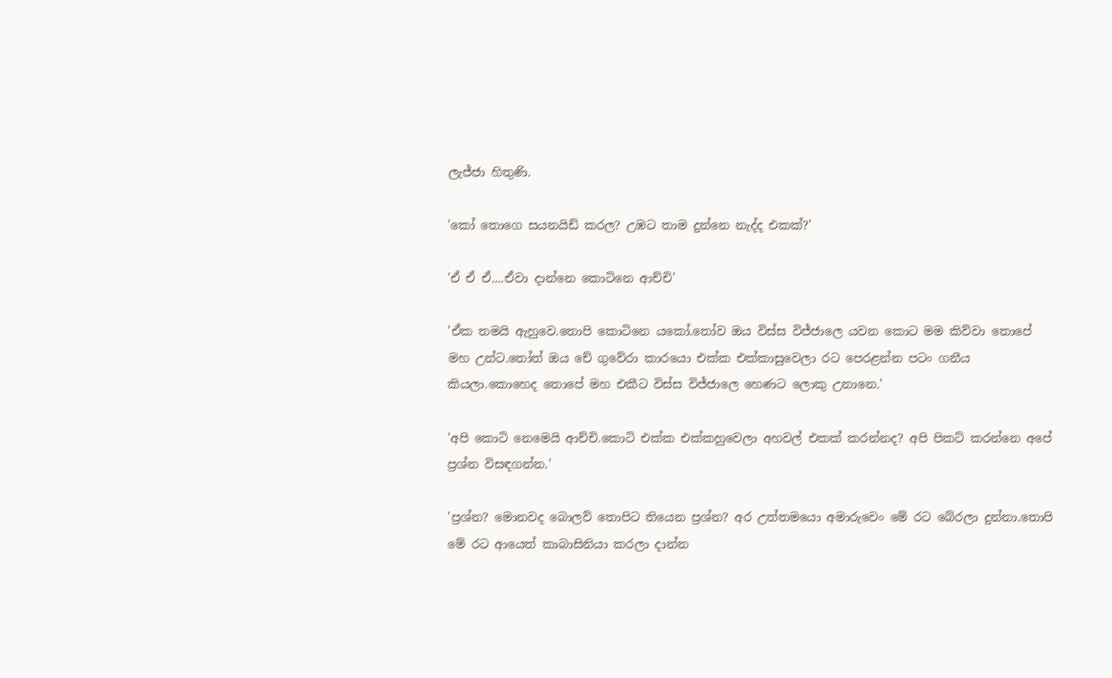ලැජ්ජා හිතුණි.

'කෝ තොගෙ සයනයිඩ් කරල? උඹට තාම දුන්නෙ නැද්ද එකක්?'

'ඒ ඒ ඒ....ඒවා දාන්නෙ කොටිනෙ ආච්චි'

'ඒක තමයි ඇහුවෙ.තොපි කොටිනෙ යකෝ.තෝව ඔය විස්ස විජ්ජාලෙ යවන කොට මම කිව්වා තොපේ මහ උන්ට.තෝත් ඔය චේ ගුවේරා කාරයො එක්ක එක්කාසුවෙලා රට පෙරළන්න පටං ගනීය කියලා.කොහෙද තොපේ මහ එකීට විස්ස විජ්ජාලෙ හෙණට ලොකු උනානෙ.'

'අපි කොටි නෙමෙයි ආච්චි.කොටි එක්ක එක්කහුවෙලා අහවල් එකක් කරන්නද? අපි පිකට් කරන්නෙ අපේ ප්‍රශ්න විසඳගන්න.'

'ප්‍රශ්න? මොනවද බොලව් තොපිට තියෙන ප්‍රශ්න? අර උත්තමයො අමාරුවෙං මේ රට බේරලා දුන්නා.තොපි මේ රට ආයෙත් කාබාසිනියා කරලා දාන්න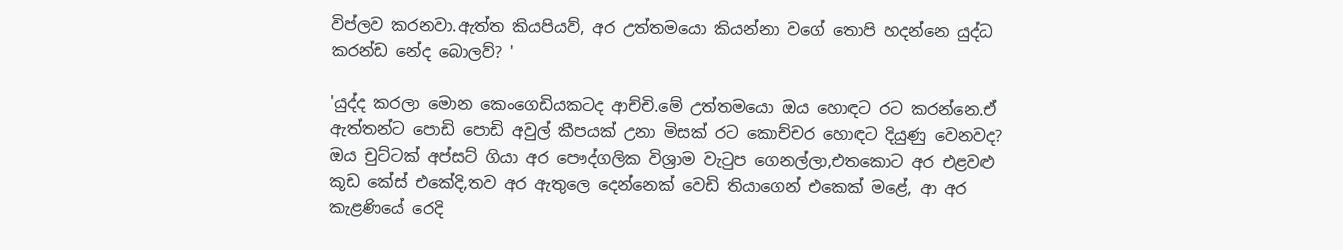විප්ලව කරනවා.ඇත්ත කියපියව්, අර උත්තමයො කියන්නා වගේ තොපි හදන්නෙ යුද්ධ කරන්ඩ නේද බොලව්? '

'යුද්ද කරලා මොන කෙංගෙඩියකටද ආච්චි.මේ උත්තමයො ඔය හොඳට රට කරන්නෙ.ඒ ඇත්තන්ට පොඩි පොඩි අවුල් කීපයක් උනා මිසක් රට කොච්චර හොඳට දියුණු වෙනවද? ඔය චුට්ටක් අප්සට් ගියා අර පෞද්ගලික විශ්‍රාම වැටුප ගෙනල්ලා,එතකොට අර එළවළු කූඩ කේස් එකේදි,තව අර ඇතුලෙ දෙන්නෙක් වෙඩි තියාගෙන් එකෙක් මළේ, ආ අර කැළණියේ රෙදි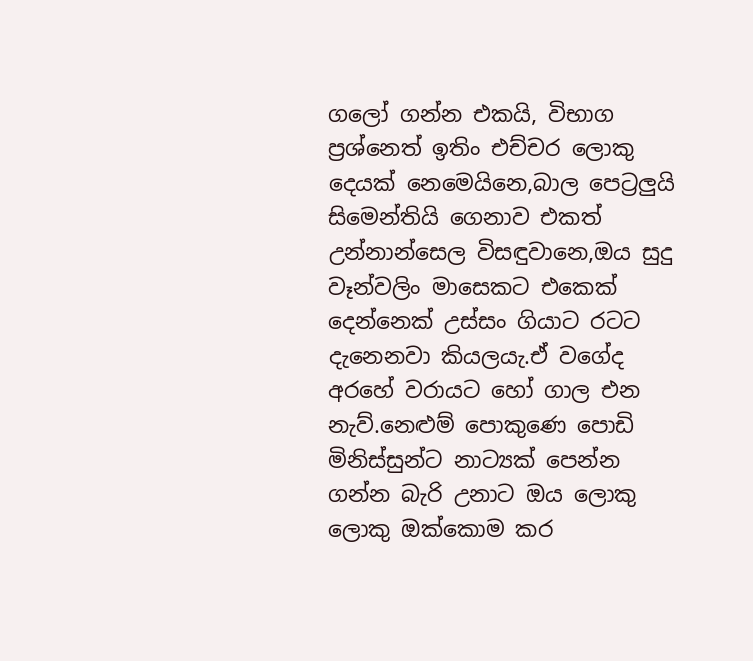ගලෝ ගන්න එකයි, විභාග ප්‍රශ්නෙත් ඉතිං එච්චර ලොකු දෙයක් නෙමෙයිනෙ,බාල පෙට්‍රලුයි සිමෙන්තියි ගෙනාව එකත් උන්නාන්සෙල විසඳුවානෙ,ඔය සුදු වෑන්වලිං මාසෙකට එකෙක් දෙන්නෙක් උස්සං ගියාට රටට දැනෙනවා කියලයැ.ඒ වගේද අරහේ වරායට හෝ ගාල එන නැව්.නෙළුම් පොකුණෙ පොඩි මිනිස්සුන්ට නාට්‍යක් පෙන්න ගන්න බැරි උනාට ඔය ලොකු ලොකු ඔක්කොම කර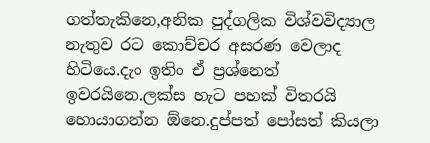ගත්තැකිනෙ,අනික පුද්ගලික විශ්වවිද්‍යාල නැතුව රට කොච්චර අසරණ වෙලාද හිටියෙ.දැං ඉතිං ඒ ප්‍රශ්නෙත් ඉවරයිනෙ.ලක්ස හැට පහක් විතරයි හොයාගන්න ඕනෙ.දුප්පත් පෝසත් කියලා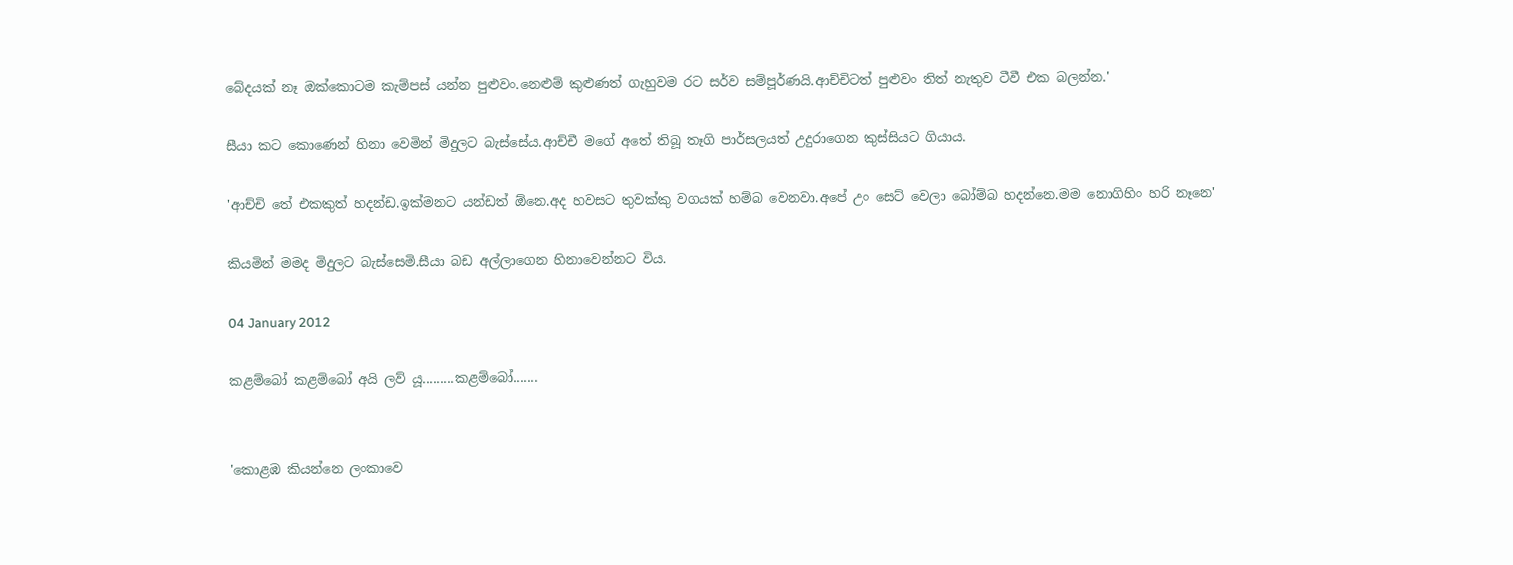බේදයක් නෑ ඔක්කොටම කැම්පස් යන්න පුළුවං.නෙළුම් කුළුණත් ගැහුවම රට සර්ව සම්පූර්ණයි.ආච්චිටත් පුළුවං තිත් නැතුව ටීවී එක බලන්න.'

සීයා කට කොණෙන් හිනා වෙමින් මිදුලට බැස්සේය.ආච්චී මගේ අතේ තිබූ තෑගි පාර්සලයත් උදුරාගෙන කුස්සියට ගියාය.

'ආච්චි තේ එකකුත් හදන්ඩ.ඉක්මනට යන්ඩත් ඕනෙ.අද හවසට තුවක්කු වගයක් හම්බ වෙනවා.අපේ උං සෙට් වෙලා බෝම්බ හදන්නෙ.මම නොගිහිං හරි නෑනෙ'

කියමින් මමද මිදුලට බැස්සෙමි.සීයා බඩ අල්ලාගෙන හිනාවෙන්නට විය.

04 January 2012

කළම්බෝ කළම්බෝ අයි ලව් යූ.........කළම්බෝ.......


'කොළඹ කියන්නෙ ලංකාවෙ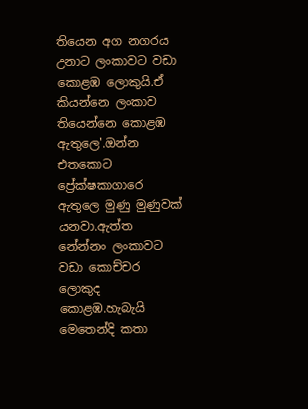තියෙන අග නගරය උනාට ලංකාවට වඩා කොළඹ ලොකුයි.ඒ කියන්නෙ ලංකාව තියෙන්නෙ කොළඹ ඇතුලෙ'.ඔන්න එතකොට ප්‍රේක්ෂකාගාරෙ ඇතුලෙ මුණු මුණුවක් යනවා.ඇත්ත නේන්නං ලංකාවට වඩා කොච්චර ලොකුද කොළඹ.හැබැයි මෙතෙන්දි කතා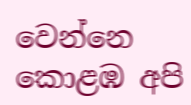වෙන්නෙ කොළඹ අපි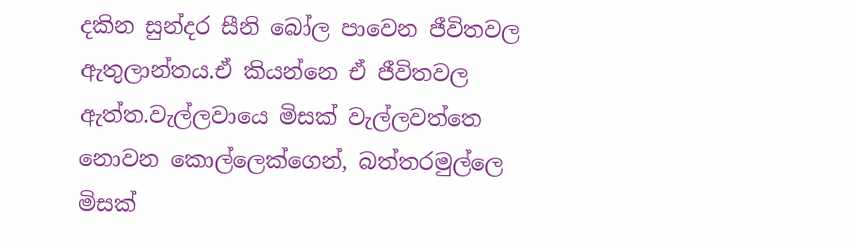දකින සුන්දර සීනි බෝල පාවෙන ජීවිතවල ඇතුලාන්තය.ඒ කියන්නෙ ඒ ජීවිතවල ඇත්ත.වැල්ලවායෙ මිසක් වැල්ලවත්තෙ නොවන කොල්ලෙක්ගෙන්, බත්තරමුල්ලෙ මිසක්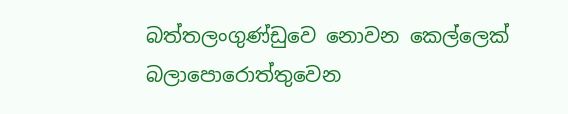බත්තලංගුණ්ඩුවෙ නොවන කෙල්ලෙක් බලාපොරොත්තුවෙන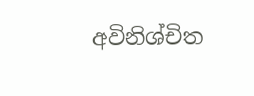අවිනිශ්චිත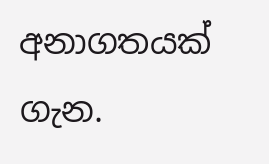අනාගතයක් ගැන.